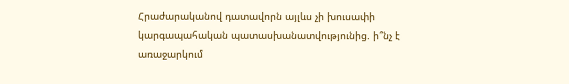Հրաժարականով դատավորն այլևս չի խուսափի կարգապահական պատասխանատվությունից. ի՞նչ է առաջարկում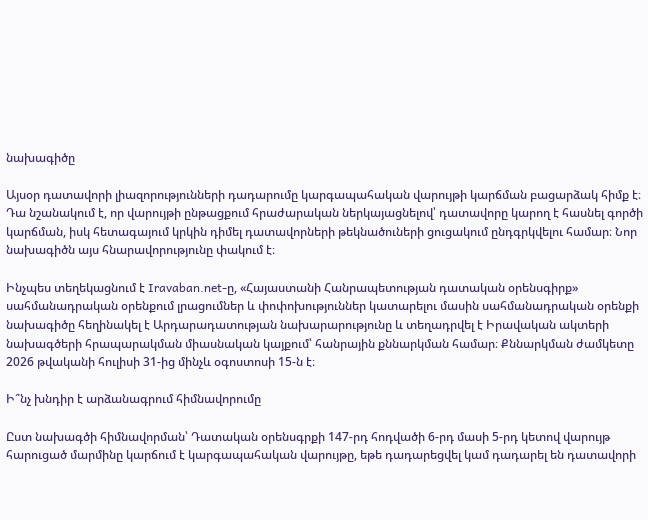նախագիծը

Այսօր դատավորի լիազորությունների դադարումը կարգապահական վարույթի կարճման բացարձակ հիմք է։ Դա նշանակում է, որ վարույթի ընթացքում հրաժարական ներկայացնելով՝ դատավորը կարող է հասնել գործի կարճման, իսկ հետագայում կրկին դիմել դատավորների թեկնածուների ցուցակում ընդգրկվելու համար։ Նոր նախագիծն այս հնարավորությունը փակում է։

Ինչպես տեղեկացնում է Iravaban.net-ը, «Հայաստանի Հանրապետության դատական օրենսգիրք» սահմանադրական օրենքում լրացումներ և փոփոխություններ կատարելու մասին սահմանադրական օրենքի նախագիծը հեղինակել է Արդարադատության նախարարությունը և տեղադրվել է Իրավական ակտերի նախագծերի հրապարակման միասնական կայքում՝ հանրային քննարկման համար։ Քննարկման ժամկետը 2026 թվականի հուլիսի 31-ից մինչև օգոստոսի 15-ն է։

Ի՞նչ խնդիր է արձանագրում հիմնավորումը

Ըստ նախագծի հիմնավորման՝ Դատական օրենսգրքի 147-րդ հոդվածի 6-րդ մասի 5-րդ կետով վարույթ հարուցած մարմինը կարճում է կարգապահական վարույթը, եթե դադարեցվել կամ դադարել են դատավորի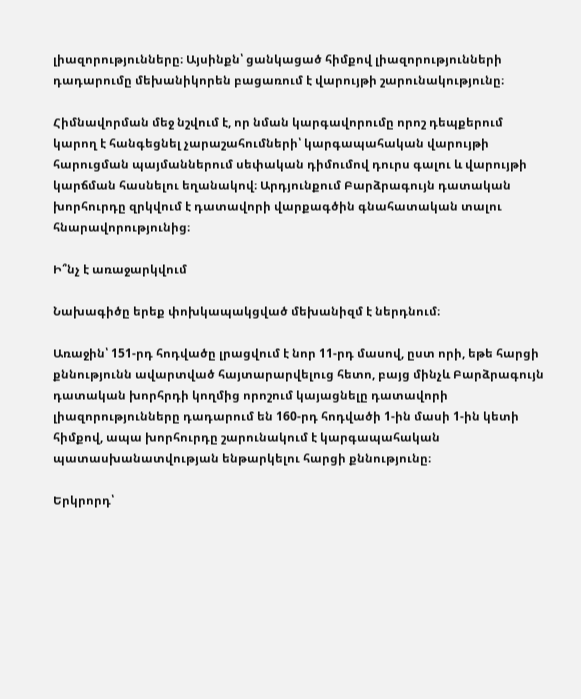լիազորությունները։ Այսինքն՝ ցանկացած հիմքով լիազորությունների դադարումը մեխանիկորեն բացառում է վարույթի շարունակությունը։

Հիմնավորման մեջ նշվում է, որ նման կարգավորումը որոշ դեպքերում կարող է հանգեցնել չարաշահումների՝ կարգապահական վարույթի հարուցման պայմաններում սեփական դիմումով դուրս գալու և վարույթի կարճման հասնելու եղանակով։ Արդյունքում Բարձրագույն դատական խորհուրդը զրկվում է դատավորի վարքագծին գնահատական տալու հնարավորությունից։

Ի՞նչ է առաջարկվում

Նախագիծը երեք փոխկապակցված մեխանիզմ է ներդնում։

Առաջին՝ 151-րդ հոդվածը լրացվում է նոր 11-րդ մասով, ըստ որի, եթե հարցի քննությունն ավարտված հայտարարվելուց հետո, բայց մինչև Բարձրագույն դատական խորհրդի կողմից որոշում կայացնելը դատավորի լիազորությունները դադարում են 160-րդ հոդվածի 1-ին մասի 1-ին կետի հիմքով, ապա խորհուրդը շարունակում է կարգապահական պատասխանատվության ենթարկելու հարցի քննությունը։

Երկրորդ՝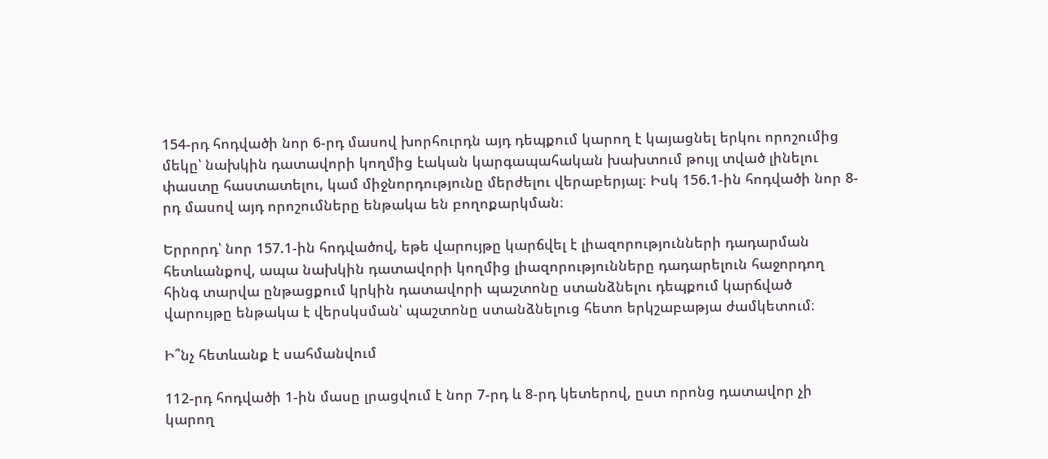154-րդ հոդվածի նոր 6-րդ մասով խորհուրդն այդ դեպքում կարող է կայացնել երկու որոշումից մեկը՝ նախկին դատավորի կողմից էական կարգապահական խախտում թույլ տված լինելու փաստը հաստատելու, կամ միջնորդությունը մերժելու վերաբերյալ։ Իսկ 156.1-ին հոդվածի նոր 8-րդ մասով այդ որոշումները ենթակա են բողոքարկման։

Երրորդ՝ նոր 157.1-ին հոդվածով, եթե վարույթը կարճվել է լիազորությունների դադարման հետևանքով, ապա նախկին դատավորի կողմից լիազորությունները դադարելուն հաջորդող հինգ տարվա ընթացքում կրկին դատավորի պաշտոնը ստանձնելու դեպքում կարճված վարույթը ենթակա է վերսկսման՝ պաշտոնը ստանձնելուց հետո երկշաբաթյա ժամկետում։

Ի՞նչ հետևանք է սահմանվում

112-րդ հոդվածի 1-ին մասը լրացվում է նոր 7-րդ և 8-րդ կետերով, ըստ որոնց դատավոր չի կարող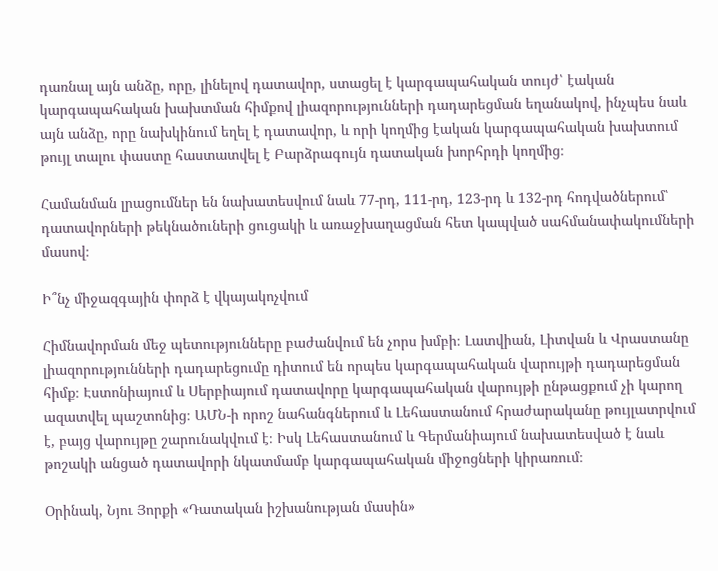դառնալ այն անձը, որը, լինելով դատավոր, ստացել է կարգապահական տույժ՝ էական կարգապահական խախտման հիմքով լիազորությունների դադարեցման եղանակով, ինչպես նաև այն անձը, որը նախկինում եղել է դատավոր, և որի կողմից էական կարգապահական խախտում թույլ տալու փաստը հաստատվել է Բարձրագույն դատական խորհրդի կողմից։

Համանման լրացումներ են նախատեսվում նաև 77-րդ, 111-րդ, 123-րդ և 132-րդ հոդվածներում՝ դատավորների թեկնածուների ցուցակի և առաջխաղացման հետ կապված սահմանափակումների մասով։

Ի՞նչ միջազգային փորձ է վկայակոչվում

Հիմնավորման մեջ պետությունները բաժանվում են չորս խմբի։ Լատվիան, Լիտվան և Վրաստանը լիազորությունների դադարեցումը դիտում են որպես կարգապահական վարույթի դադարեցման հիմք։ Էստոնիայում և Սերբիայում դատավորը կարգապահական վարույթի ընթացքում չի կարող ազատվել պաշտոնից։ ԱՄՆ-ի որոշ նահանգներում և Լեհաստանում հրաժարականը թույլատրվում է, բայց վարույթը շարունակվում է։ Իսկ Լեհաստանում և Գերմանիայում նախատեսված է նաև թոշակի անցած դատավորի նկատմամբ կարգապահական միջոցների կիրառում։

Օրինակ, Նյու Յորքի «Դատական իշխանության մասին»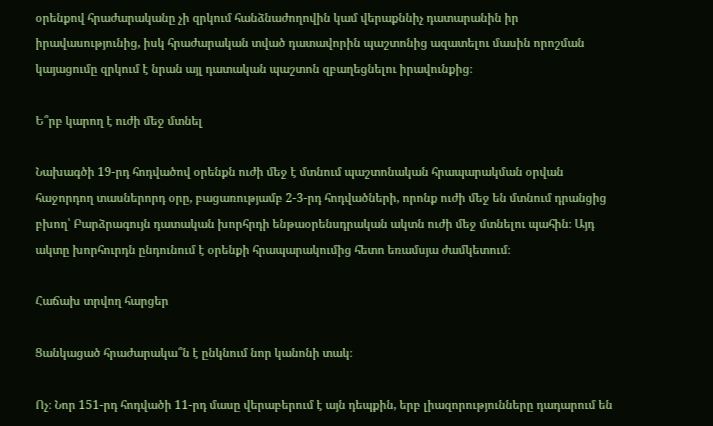օրենքով հրաժարականը չի զրկում հանձնաժողովին կամ վերաքննիչ դատարանին իր իրավասությունից, իսկ հրաժարական տված դատավորին պաշտոնից ազատելու մասին որոշման կայացումը զրկում է նրան այլ դատական պաշտոն զբաղեցնելու իրավունքից։

Ե՞րբ կարող է ուժի մեջ մտնել

Նախագծի 19-րդ հոդվածով օրենքն ուժի մեջ է մտնում պաշտոնական հրապարակման օրվան հաջորդող տասներորդ օրը, բացառությամբ 2-3-րդ հոդվածների, որոնք ուժի մեջ են մտնում դրանցից բխող՝ Բարձրագույն դատական խորհրդի ենթաօրենսդրական ակտն ուժի մեջ մտնելու պահին։ Այդ ակտը խորհուրդն ընդունում է օրենքի հրապարակումից հետո եռամսյա ժամկետում։

Հաճախ տրվող հարցեր

Ցանկացած հրաժարակա՞ն է ընկնում նոր կանոնի տակ։

Ոչ։ Նոր 151-րդ հոդվածի 11-րդ մասը վերաբերում է այն դեպքին, երբ լիազորությունները դադարում են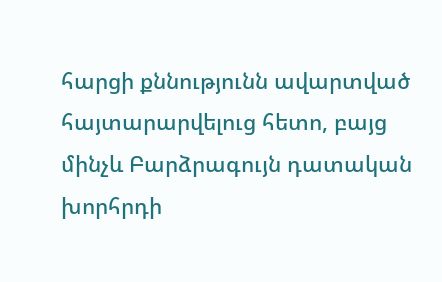հարցի քննությունն ավարտված հայտարարվելուց հետո, բայց մինչև Բարձրագույն դատական խորհրդի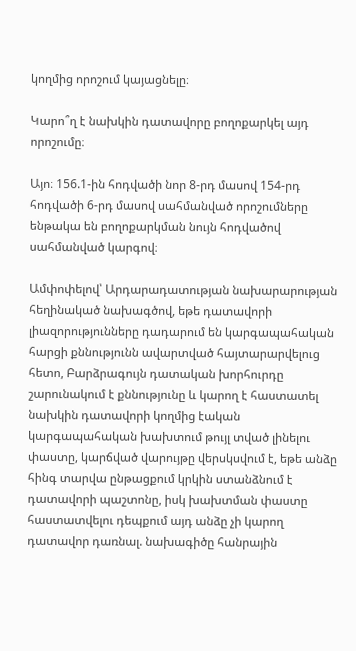կողմից որոշում կայացնելը։

Կարո՞ղ է նախկին դատավորը բողոքարկել այդ որոշումը։

Այո։ 156.1-ին հոդվածի նոր 8-րդ մասով 154-րդ հոդվածի 6-րդ մասով սահմանված որոշումները ենթակա են բողոքարկման նույն հոդվածով սահմանված կարգով։

Ամփոփելով՝ Արդարադատության նախարարության հեղինակած նախագծով, եթե դատավորի լիազորությունները դադարում են կարգապահական հարցի քննությունն ավարտված հայտարարվելուց հետո, Բարձրագույն դատական խորհուրդը շարունակում է քննությունը և կարող է հաստատել նախկին դատավորի կողմից էական կարգապահական խախտում թույլ տված լինելու փաստը, կարճված վարույթը վերսկսվում է, եթե անձը հինգ տարվա ընթացքում կրկին ստանձնում է դատավորի պաշտոնը, իսկ խախտման փաստը հաստատվելու դեպքում այդ անձը չի կարող դատավոր դառնալ. նախագիծը հանրային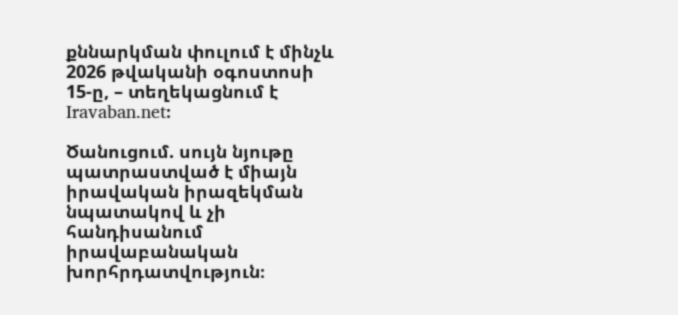քննարկման փուլում է մինչև 2026 թվականի օգոստոսի 15-ը, – տեղեկացնում է Iravaban.net։

Ծանուցում. սույն նյութը պատրաստված է միայն իրավական իրազեկման նպատակով և չի հանդիսանում իրավաբանական խորհրդատվություն։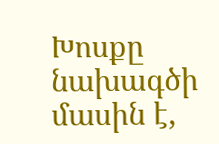Խոսքը նախագծի մասին է,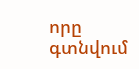որը գտնվում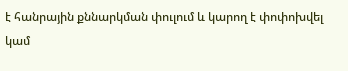է հանրային քննարկման փուլում և կարող է փոփոխվել կամ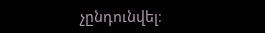չընդունվել։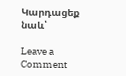Կարդացեք նաև՝

Leave a Comment